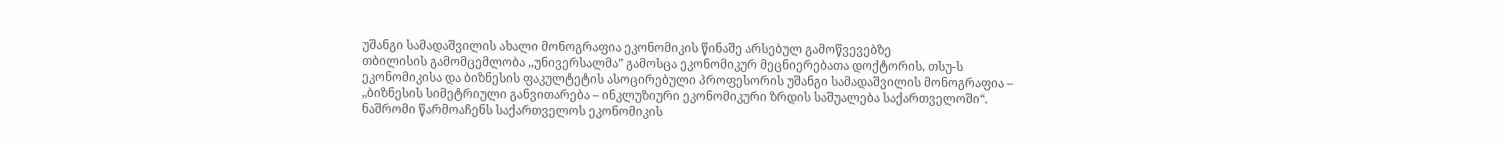უშანგი სამადაშვილის ახალი მონოგრაფია ეკონომიკის წინაშე არსებულ გამოწვევებზე
თბილისის გამომცემლობა ,,უნივერსალმა” გამოსცა ეკონომიკურ მეცნიერებათა დოქტორის, თსუ-ს ეკონომიკისა და ბიზნესის ფაკულტეტის ასოცირებული პროფესორის უშანგი სამადაშვილის მონოგრაფია – „ბიზნესის სიმეტრიული განვითარება – ინკლუზიური ეკონომიკური ზრდის საშუალება საქართველოში“.
ნაშრომი წარმოაჩენს საქართველოს ეკონომიკის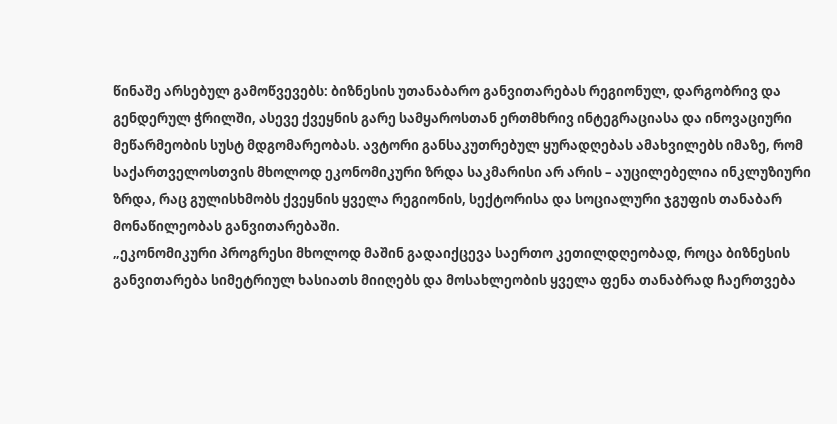წინაშე არსებულ გამოწვევებს: ბიზნესის უთანაბარო განვითარებას რეგიონულ, დარგობრივ და გენდერულ ჭრილში, ასევე ქვეყნის გარე სამყაროსთან ერთმხრივ ინტეგრაციასა და ინოვაციური მეწარმეობის სუსტ მდგომარეობას. ავტორი განსაკუთრებულ ყურადღებას ამახვილებს იმაზე, რომ საქართველოსთვის მხოლოდ ეკონომიკური ზრდა საკმარისი არ არის – აუცილებელია ინკლუზიური ზრდა, რაც გულისხმობს ქვეყნის ყველა რეგიონის, სექტორისა და სოციალური ჯგუფის თანაბარ მონაწილეობას განვითარებაში.
„ეკონომიკური პროგრესი მხოლოდ მაშინ გადაიქცევა საერთო კეთილდღეობად, როცა ბიზნესის განვითარება სიმეტრიულ ხასიათს მიიღებს და მოსახლეობის ყველა ფენა თანაბრად ჩაერთვება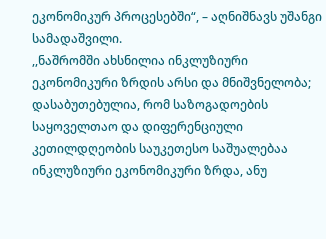ეკონომიკურ პროცესებში“, – აღნიშნავს უშანგი სამადაშვილი.
,,ნაშრომში ახსნილია ინკლუზიური ეკონომიკური ზრდის არსი და მნიშვნელობა; დასაბუთებულია, რომ საზოგადოების საყოველთაო და დიფერენციული კეთილდღეობის საუკეთესო საშუალებაა ინკლუზიური ეკონომიკური ზრდა, ანუ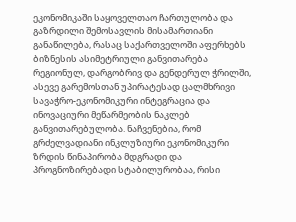ეკონომიკაში საყოველთაო ჩართულობა და გაზრდილი შემოსავლის მისამართიანი განაწილება, რასაც საქართველოში აფერხებს ბიზნესის ასიმეტრიული განვითარება რეგიონულ, დარგობრივ და გენდერულ ჭრილში, ასევე გარემოსთან უპირატესად ცალმხრივი სავაჭრო-ეკონომიკური ინტეგრაცია და ინოვაციური მეწარმეობის ნაკლებ განვითარებულობა. ნაჩვენებია, რომ გრძელვადიანი ინკლუზიური ეკონომიკური ზრდის წინაპირობა მდგრადი და პროგნოზირებადი სტაბილურობაა, რისი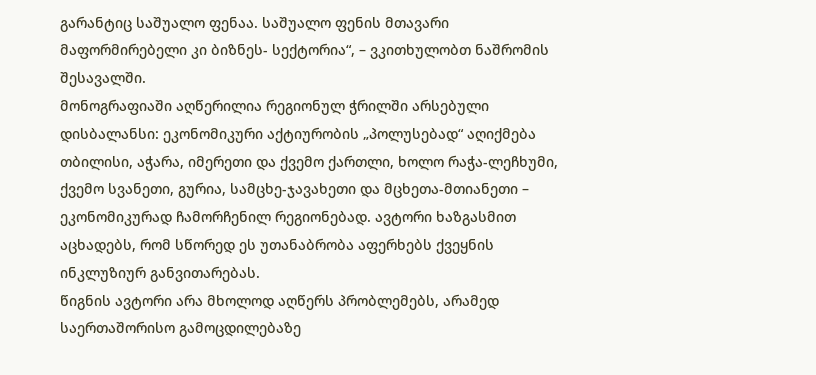გარანტიც საშუალო ფენაა. საშუალო ფენის მთავარი მაფორმირებელი კი ბიზნეს- სექტორია“, – ვკითხულობთ ნაშრომის შესავალში.
მონოგრაფიაში აღწერილია რეგიონულ ჭრილში არსებული დისბალანსი: ეკონომიკური აქტიურობის „პოლუსებად“ აღიქმება თბილისი, აჭარა, იმერეთი და ქვემო ქართლი, ხოლო რაჭა-ლეჩხუმი, ქვემო სვანეთი, გურია, სამცხე-ჯავახეთი და მცხეთა-მთიანეთი – ეკონომიკურად ჩამორჩენილ რეგიონებად. ავტორი ხაზგასმით აცხადებს, რომ სწორედ ეს უთანაბრობა აფერხებს ქვეყნის ინკლუზიურ განვითარებას.
წიგნის ავტორი არა მხოლოდ აღწერს პრობლემებს, არამედ საერთაშორისო გამოცდილებაზე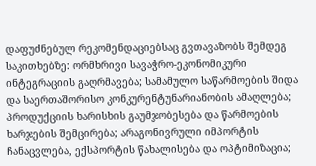დაფუძნებულ რეკომენდაციებსაც გვთავაზობს შემდეგ საკითხებზე: ორმხრივი სავაჭრო-ეკონომიკური ინტეგრაციის გაღრმავება; სამამულო საწარმოების შიდა და საერთაშორისო კონკურენტუნარიანობის ამაღლება; პროდუქციის ხარისხის გაუმჯობესება და წარმოების ხარჯების შემცირება; არაგონივრული იმპორტის ჩანაცვლება, ექსპორტის წახალისება და ოპტიმიზაცია;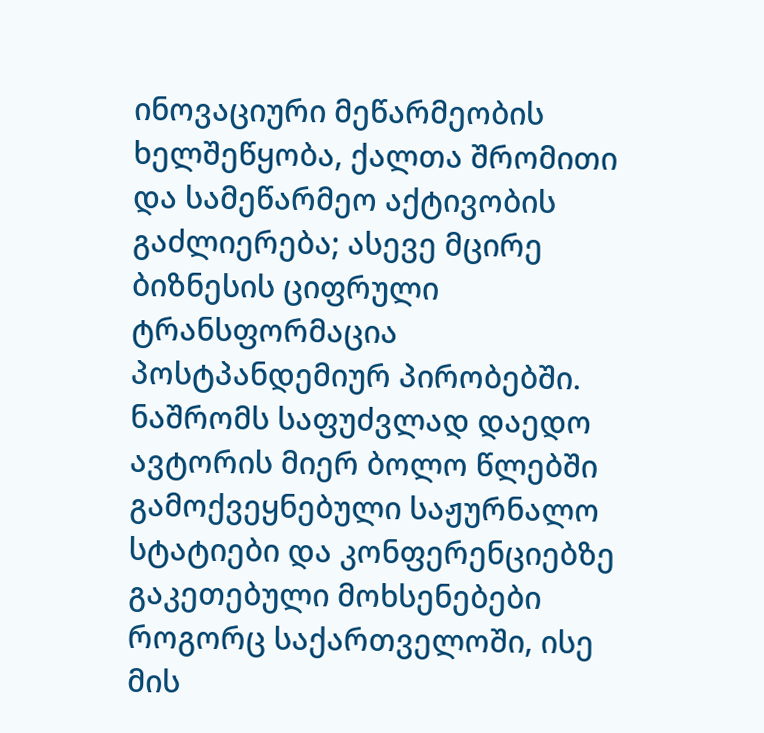ინოვაციური მეწარმეობის ხელშეწყობა, ქალთა შრომითი და სამეწარმეო აქტივობის გაძლიერება; ასევე მცირე ბიზნესის ციფრული ტრანსფორმაცია პოსტპანდემიურ პირობებში.
ნაშრომს საფუძვლად დაედო ავტორის მიერ ბოლო წლებში გამოქვეყნებული საჟურნალო სტატიები და კონფერენციებზე გაკეთებული მოხსენებები როგორც საქართველოში, ისე მის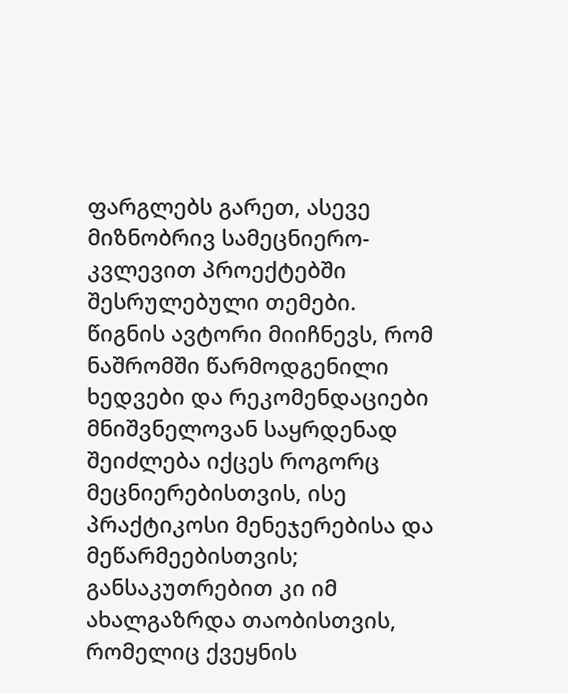ფარგლებს გარეთ, ასევე მიზნობრივ სამეცნიერო-კვლევით პროექტებში შესრულებული თემები.
წიგნის ავტორი მიიჩნევს, რომ ნაშრომში წარმოდგენილი ხედვები და რეკომენდაციები მნიშვნელოვან საყრდენად შეიძლება იქცეს როგორც მეცნიერებისთვის, ისე პრაქტიკოსი მენეჯერებისა და მეწარმეებისთვის; განსაკუთრებით კი იმ ახალგაზრდა თაობისთვის, რომელიც ქვეყნის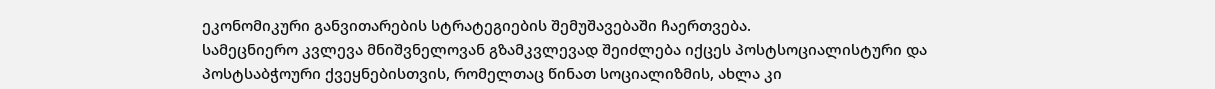ეკონომიკური განვითარების სტრატეგიების შემუშავებაში ჩაერთვება.
სამეცნიერო კვლევა მნიშვნელოვან გზამკვლევად შეიძლება იქცეს პოსტსოციალისტური და პოსტსაბჭოური ქვეყნებისთვის, რომელთაც წინათ სოციალიზმის, ახლა კი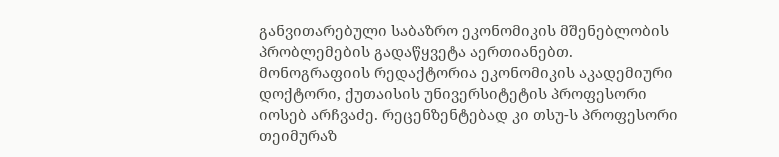განვითარებული საბაზრო ეკონომიკის მშენებლობის პრობლემების გადაწყვეტა აერთიანებთ.
მონოგრაფიის რედაქტორია ეკონომიკის აკადემიური დოქტორი, ქუთაისის უნივერსიტეტის პროფესორი იოსებ არჩვაძე. რეცენზენტებად კი თსუ-ს პროფესორი თეიმურაზ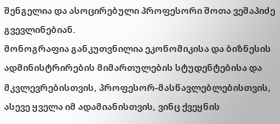შენგელია და ასოცირებული პროფესორი შოთა ვეშაპიძე გვევლინებიან.
მონოგრაფია განკუთვნილია ეკონომიკისა და ბიზნესის ადმინისტრირების მიმართულების სტუდენტებისა და მკვლევრებისთვის, პროფესორ-მასწავლებლებისთვის, ასევე ყველა იმ ადამიანისთვის, ვინც ქვეყნის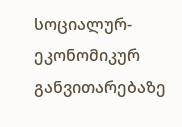სოციალურ-ეკონომიკურ განვითარებაზე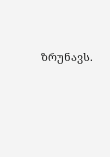ზრუნავს.